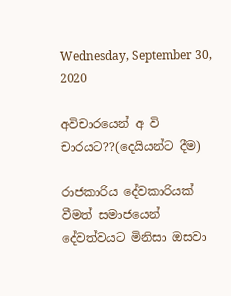Wednesday, September 30, 2020

අවිචාරයෙන් අ වි චාරයට??(දෙයියන්ට දීම)

රාජකාරිය දේවකාරියක් වීමත් සමාජයෙන් දේවත්වයට මිනිසා ඔසවා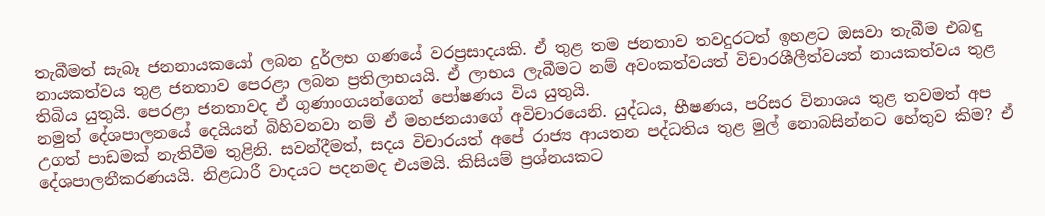තැබීමත් සැබෑ ජනනායකයෝ ලබන දුර්ලභ ගණයේ වරප්‍රසාදයකි. ඒ තුළ තම ජනතාව තවදුරටත් ඉහළට ඔසවා තැබීම එබඳු නායකත්වය තුළ ජනතාව පෙරළා ලබන ප්‍රතිලාභයයි. ඒ ලාභය ලැබීමට නම් අවංකත්වයත් විචාරශීලීත්වයත් නායකත්වය තුළ තිබිය යුතුයි. පෙරළා ජනතාවද ඒ ගුණාංගයන්ගෙන් පෝෂණය විය යුතුයි.
නමුත් දේශපාලනයේ දෙයියන් බිහිවනවා නම් ඒ මහජනයාගේ අවිචාරයෙනි. යුද්ධය, භීෂණය, පරිසර විනාශය තුළ තවමත් අප උගත් පාඩමක් නැතිවීම තුළිනි. සවන්දීමත්, සදය විචාරයත් අපේ රාජ්‍ය ආයතන පද්ධතිය තුළ මුල් නොබසින්නට හේතුව කිම? ඒ දේශපාලනීකරණයයි. නිළධාරී වාදයට පදනමද එයමයි. කිසියම් ප්‍රශ්නයකට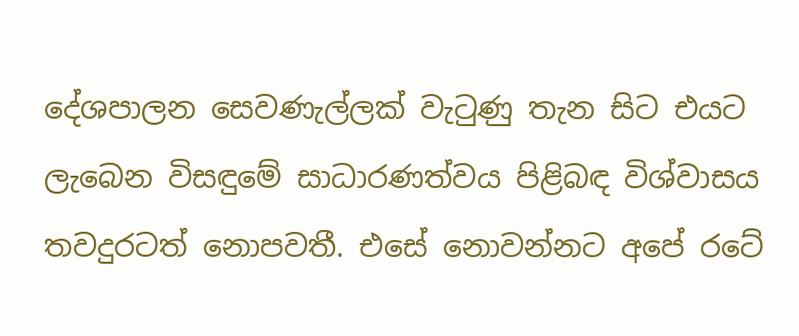දේශපාලන සෙවණැල්ලක් වැටුණු තැන සිට එයට ලැබෙන විසඳුමේ සාධාරණත්වය පිළිබඳ විශ්වාසය තවදුරටත් නොපවතී. එසේ නොවන්නට අපේ රටේ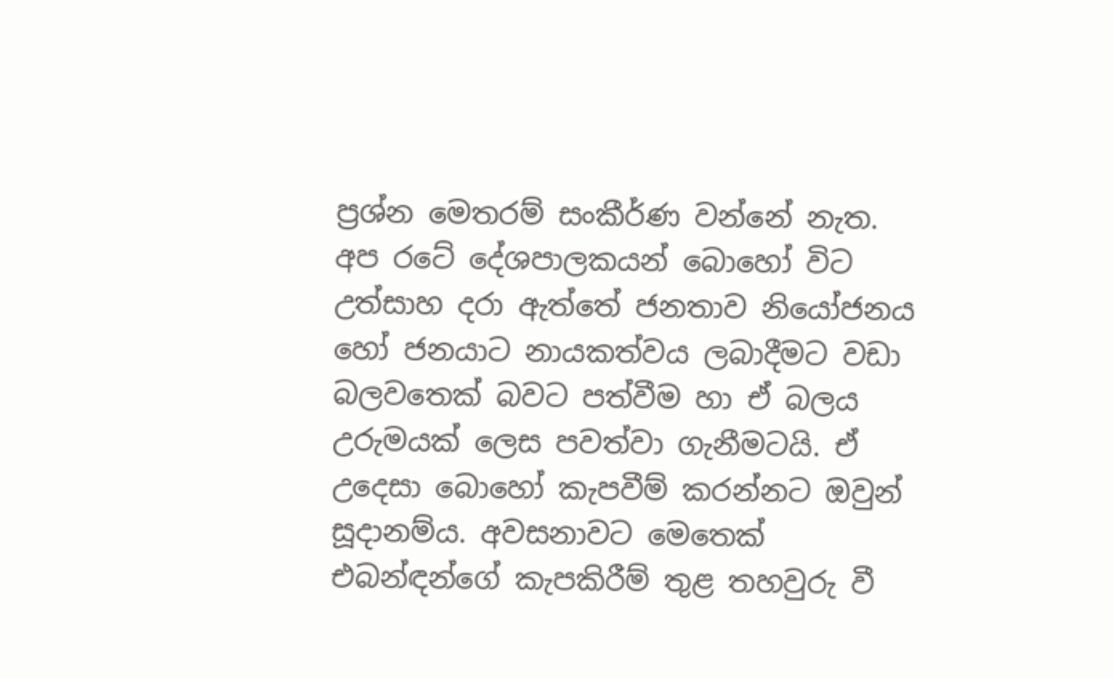ප්‍රශ්න මෙතරම් සංකීර්ණ වන්නේ නැත. අප රටේ දේශපාලකයන් බොහෝ විට උත්සාහ දරා ඇත්තේ ජනතාව නියෝජනය හෝ ජනයාට නායකත්වය ලබාදීමට වඩා බලවතෙක් බවට පත්වීම හා ඒ බලය උරුමයක් ලෙස පවත්වා ගැනීමටයි. ඒ උදෙසා බොහෝ කැපවීම් කරන්නට ඔවුන් සූදානම්ය. අවසනාවට මෙතෙක් එබන්ඳන්ගේ කැපකිරීම් තුළ තහවුරු වී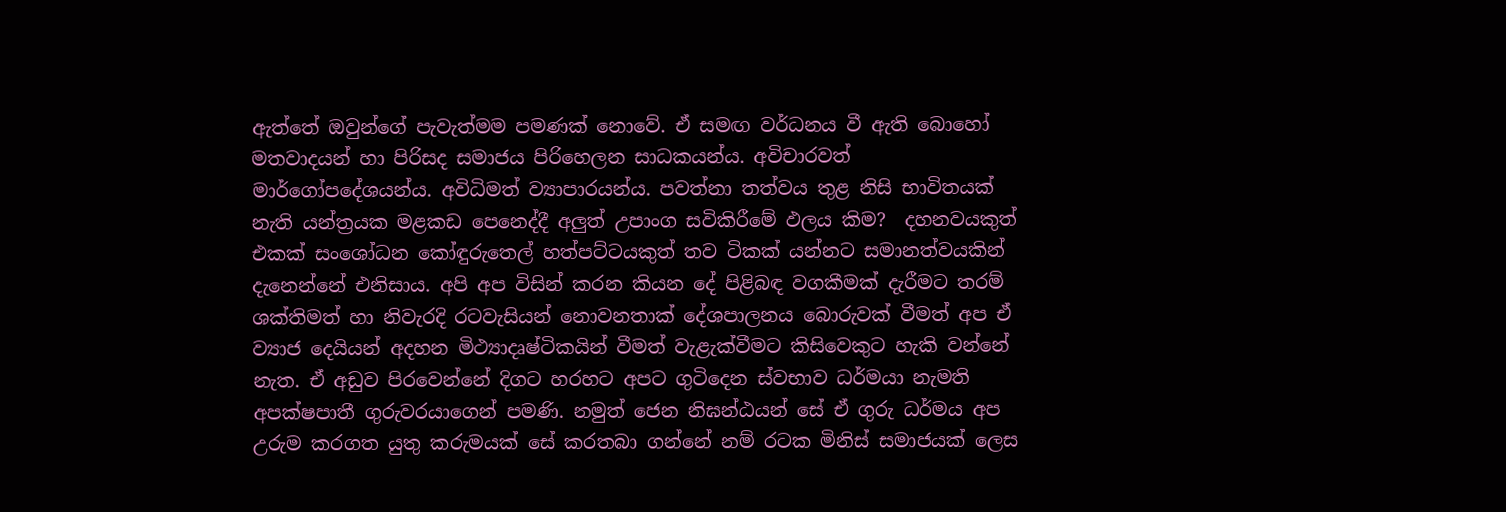ඇත්තේ ඔවුන්ගේ පැවැත්මම පමණක් නොවේ. ඒ සමඟ වර්ධනය වී ඇති බොහෝ මතවාදයන් හා පිරිසද සමාජය පිරිහෙලන සාධකයන්ය. අවිචාරවත් මාර්ගෝපදේශයන්ය. අවිධිමත් ව්‍යාපාරයන්ය. පවත්නා තත්වය තුළ නිසි භාවිතයක් නැති යන්ත්‍රයක මළකඩ පෙනෙද්දී අලුත් උපාංග සවිකිරීමේ ඵලය කිම?  දහනවයකුත් එකක් සංශෝධන කෝඳුරුතෙල් හත්පට්ටයකුත් තව ටිකක් යන්නට සමානත්වයකින් දැනෙන්නේ එනිසාය. අපි අප විසින් කරන කියන දේ පිළිබඳ වගකීමක් දැරීමට තරම් ශක්තිමත් හා නිවැරදි රටවැසියන් නොවනතාක් දේශපාලනය බොරුවක් වීමත් අප ඒ ව්‍යාජ දෙයියන් අදහන මිථ්‍යාදෘෂ්ටිකයින් වීමත් වැළැක්වීමට කිසිවෙකුට හැකි වන්නේ නැත. ඒ අඩුව පිරවෙන්නේ දිගට හරහට අපට ගුටිදෙන ස්වභාව ධර්මයා නැමති අපක්ෂපාතී ගුරුවරයාගෙන් පමණි. නමුත් ජෙන නිඝන්ඨයන් සේ ඒ ගුරු ධර්මය අප උරුම කරගත යුතු කරුමයක් සේ කරතබා ගන්නේ නම් රටක මිනිස් සමාජයක් ලෙස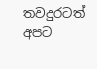තවදුරටත් අපට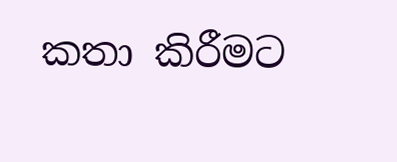කතා කිරීමට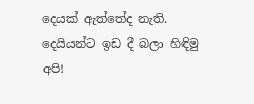දෙයක් ඇත්තේද නැති. දෙයියන්ට ඉඩ දී බලා හිඳිමු අපි!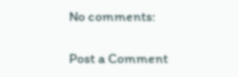No comments:

Post a Comment